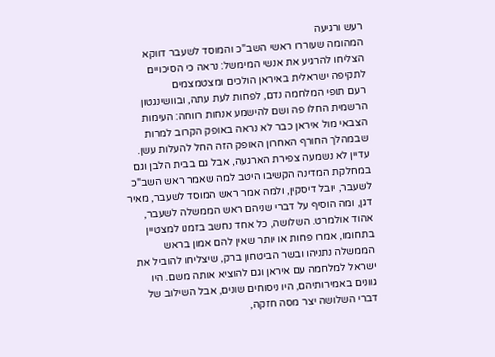רעש ורגיעה
המהומה שעוררו ראשי השב"כ והמוסד לשעבר דווקא הצליחו להרגיע את אנשי המימשל: נראה כי הסיכויים לתקיפה ישראלית באיראן הולכים ומצטמצמים
רעם תופי המלחמה נדם, לפחות לעת עתה, ובוושינגטון הרשמית החלו פה ושם להישמע אנחות רווחה: העימות הצבאי מול איראן כבר לא נראה באופק הקרוב למרות שבמהלך החורף האחרון האופק הזה החל להעלות עשן. עדיין לא נשמעה צפירת הארגעה, אבל גם בבית הלבן וגם במחלקת המדינה הקשיבו היטב למה שאמר ראש השב"כ לשעבר, יובל דיסקין, ולמה אמר ראש המוסד לשעבר, מאיר דגן, ומה הוסיף על דברי שניהם ראש הממשלה לשעבר, אהוד אולמרט. השלושה, כל אחד נחשב בזמנו למצטיין בתחומו, אמרו פחות או יותר שאין להם אמון בראש הממשלה נתניהו ובשר הביטחון ברק, שיצליחו להוביל את ישראל למלחמה עם איראן וגם להוציא אותה משם. היו גוונים באמירותיהם, היו ניסוחים שונים, אבל השילוב של דברי השלושה יצר מסה חזקה,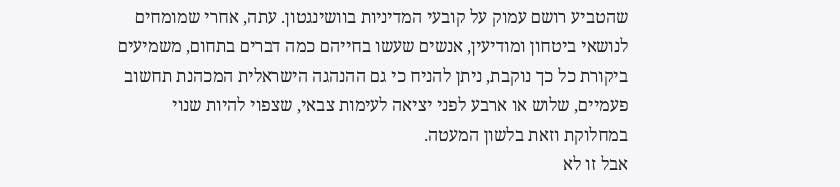שהטביע רושם עמוק על קובעי המדיניות בוושינגטון. עתה, אחרי שמומחים לנושאי ביטחון ומודיעין, אנשים שעשו בחייהם כמה דברים בתחום, משמיעים ביקורת כל כך נוקבת, ניתן להניח כי גם ההנהגה הישראלית המכהנת תחשוב פעמיים, שלוש או ארבע לפני יציאה לעימות צבאי, שצפוי להיות שנוי במחלוקת וזאת בלשון המעטה.
אבל זו לא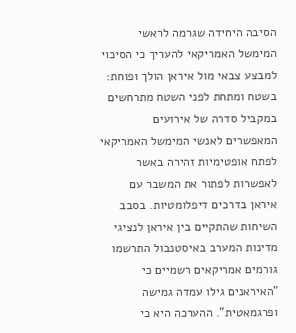הסיבה היחידה שגרמה לראשי המימשל האמריקאי להעריך כי הסיכוי למבצע צבאי מול איראן הולך ופוחת: בשטח ומתחת לפני השטח מתרחשים במקביל סדרה של אירועים המאפשרים לאנשי המימשל האמריקאי לפתח אופטימיות זהירה באשר לאפשרות לפתור את המשבר עם איראן בדרכים דיפלומטיות. בסבב השיחות שהתקיים בין איראן לנציגי מדינות המערב באיסטנבול התרשמו גורמים אמריקאים רשמיים כי "האיראנים גילו עמדה גמישה ופרגמאטית". ההערכה היא כי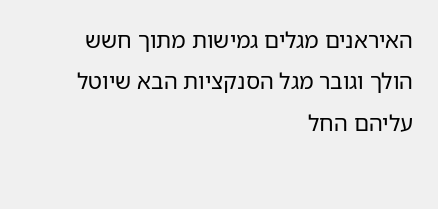האיראנים מגלים גמישות מתוך חשש הולך וגובר מגל הסנקציות הבא שיוטל עליהם החל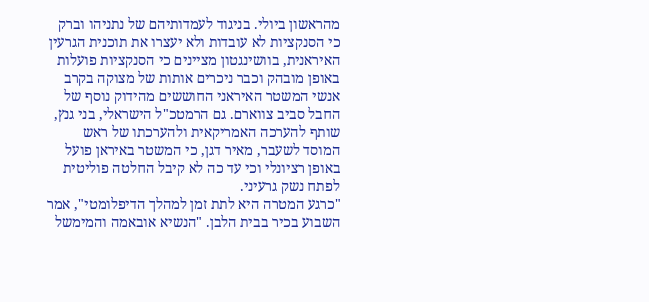מהראשון ביולי. בניגוד לעמדותיהם של נתניהו וברק כי הסנקציות לא עובדות ולא יעצרו את תוכנית הגרעין האיראנית, בוושינגטון מציינים כי הסנקציות פועלות באופן מובהק וכבר ניכרים אותות של מצוקה בקרב אנשי המשטר האיראני החוששים מהידוק נוסף של החבל סביב צווארם. גם הרמטכ"ל הישראלי, בני גנץ, שותף להערכה האמריקאית ולהערכתו של ראש המוסד לשעבר, מאיר דגן, כי המשטר באיראן פועל באופן רציונלי וכי עד כה לא קיבל החלטה פוליטית לפתח נשק גרעיני.
"כרגע המטרה היא לתת זמן למהלך הדיפלומטי", אמר השבוע בכיר בבית הלבן. "הנשיא אובאמה והמימשל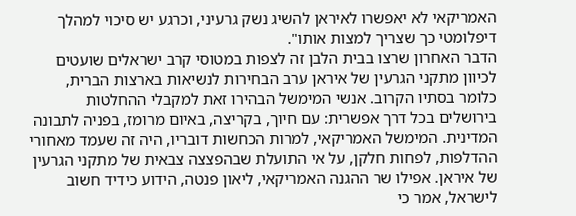האמריקאי לא יאפשרו לאיראן להשיג נשק גרעיני, וכרגע יש סיכוי למהלך דיפלומטי כך שצריך למצות אותו".
הדבר האחרון שרצו בבית הלבן זה לצפות במטוסי קרב ישראלים שועטים לכיוון מתקני הגרעין של איראן ערב הבחירות לנשיאות בארצות הברית, כלומר בסתיו הקרוב. אנשי המימשל הבהירו זאת למקבלי ההחלטות בירושלים בכל דרך אפשרית: עם חיוך, בקריצה, באיום מרומז, בפניה לתבונה המדינית. המימשל האמריקאי, למרות הכחשות דובריו, היה זה שעמד מאחורי ההדלפות, לפחות חלקן, על אי התועלת שבהפצצה צבאית של מתקני הגרעין של איראן. אפילו שר ההגנה האמריקאי, ליאון פנטה, הידוע כידיד חשוב לישראל, אמר כי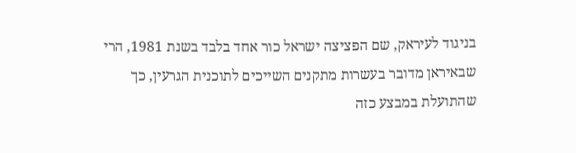בניגוד לעיראק, שם הפציצה ישראל כור אחד בלבד בשנת 1981, הרי שבאיראן מדובר בעשרות מתקנים השייכים לתוכנית הגרעין, כך שהתועלת במבצע כזה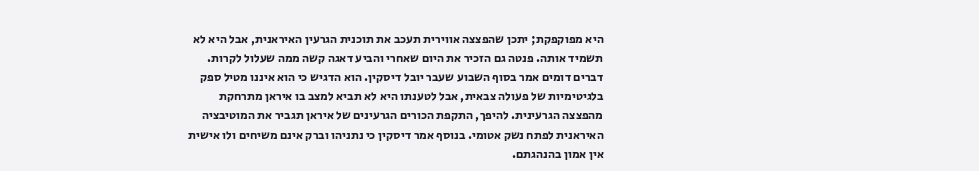היא מפוקפקת; יתכן שהפצצה אווירית תעכב את תוכנית הגרעין האיראנית, אבל היא לא תשמיד אותה. פנטה גם הזכיר את היום שאחרי והביע דאגה קשה ממה שעלול לקרות.
דברים דומים אמר בסוף השבוע שעבר יובל דיסקין. הוא הדגיש כי הוא איננו מטיל ספק בלגיטימיות של פעולה צבאית, אבל לטענתו היא לא תביא למצב בו איראן מתרחקת מהפצצה הגרעינית. להיפך, התקפת הכורים הגרעינים של איראן תגביר את המוטיבציה האיראנית לפתח נשק אטומי. בנוסף אמר דיסקין כי נתניהו וברק אינם משיחים ולו אישית אין אמון בהנהגתם.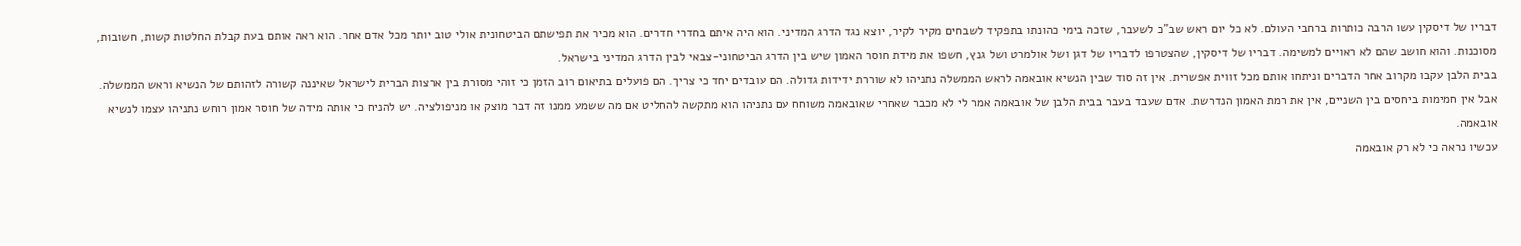דבריו של דיסקין עשו הרבה כותרות ברחבי העולם. לא כל יום ראש שב"כ לשעבר, שזכה בימי כהונתו בתפקיד לשבחים מקיר לקיר, יוצא נגד הדרג המדיני. הוא היה איתם בחדרי חדרים. הוא מכיר את תפישתם הביטחונית אולי טוב יותר מכל אדם אחר. הוא ראה אותם בעת קבלת החלטות קשות, חשובות, מסוכנות. והוא חושב שהם לא ראויים למשימה. דבריו של דיסקין, שהצטרפו לדבריו של דגן ושל אולמרט ושל גנץ, חשפו את מידת חוסר האמון שיש בין הדרג הביטחוני-צבאי לבין הדרג המדיני בישראל.
בבית הלבן עקבו מקרוב אחר הדברים וניתחו אותם מכל זווית אפשרית. אין זה סוד שבין הנשיא אובאמה לראש הממשלה נתניהו לא שוררת ידידות גדולה. הם עובדים יחד כי צריך. הם פועלים בתיאום רוב הזמן כי זוהי מסורת בין ארצות הברית לישראל שאיננה קשורה לזהותם של הנשיא וראש הממשלה. אבל אין חמימות ביחסים בין השניים, אין את רמת האמון הנדרשת. אדם שעבד בעבר בבית הלבן של אובאמה אמר לי לא מכבר שאחרי שאובאמה משוחח עם נתניהו הוא מתקשה להחליט אם מה ששמע ממנו זה דבר מוצק או מניפולציה. יש להניח כי אותה מידה של חוסר אמון רוחש נתניהו עצמו לנשיא אובאמה.
עכשיו נראה כי לא רק אובאמה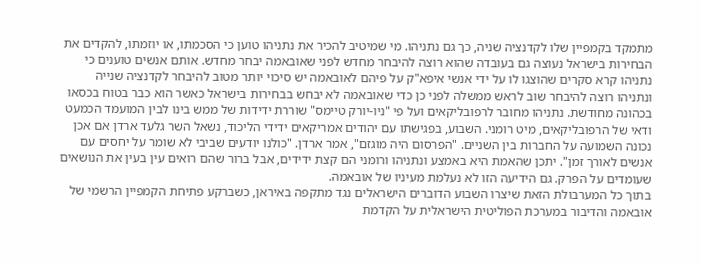מתמקד בקמפיין שלו לקדנציה שניה, כך גם נתניהו. מי שמיטיב להכיר את נתניהו טוען כי הסכמתו, או יוזמתו, להקדים את הבחירות בישראל נעוצה גם בעובדה שהוא רוצה להיבחר מחדש לפני שאובאמה יבחר מחדש. אותם אנשים טוענים כי נתניהו קרא סקרים שהוצגו לו על ידי אנשי איפא"ק על פיהם לאובאמה יש סיכוי יותר מטוב להיבחר לקדנציה שנייה ונתניהו רוצה להיבחר שוב לראש ממשלה לפני כן כדי שאובאמה לא יבחש בבחירות בישראל כאשר הוא כבר בטוח בכסאו בכהונה מחודשת. נתניהו מחובר לרפובליקאים ועל פי "ניו-יורק טיימס" שוררת ידידות של ממש בינו לבין המועמד הכמעט ודאי של הרפובליקאים, מיט רומני. השבוע, בפגישתו עם יהודים אמריקאים ידידי הליכוד, נשאל השר גלעד ארדן אם אכן נכונה השמועה על החברות בין השניים. "הפרסום היה מוגזם", אמר ארדן. "כולנו יודעים שביבי לא שומר על יחסים עם אנשים לאורך זמן". יתכן שהאמת היא באמצע ונתניהו ורומני הם קצת ידידים, אבל ברור שהם רואים עין בעין את הנושאים שעומדים על הפרק. גם הידיעה הזו לא נעלמת מעיניו של אובאמה.
בתוך כל המערבולת הזאת שיצרו השבוע הדוברים הישראלים נגד מתקפה באיראן, כשברקע פתיחת הקמפיין הרשמי של אובאמה והדיבור במערכת הפוליטית הישראלית על הקדמת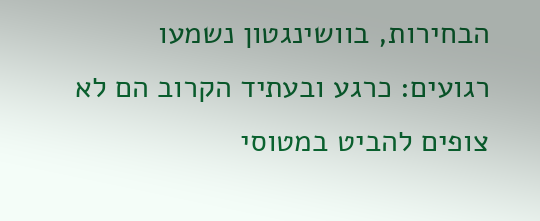הבחירות, בוושינגטון נשמעו רגועים: כרגע ובעתיד הקרוב הם לא צופים להביט במטוסי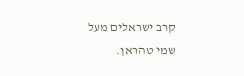קרב ישראלים מעל שמי טהראן.